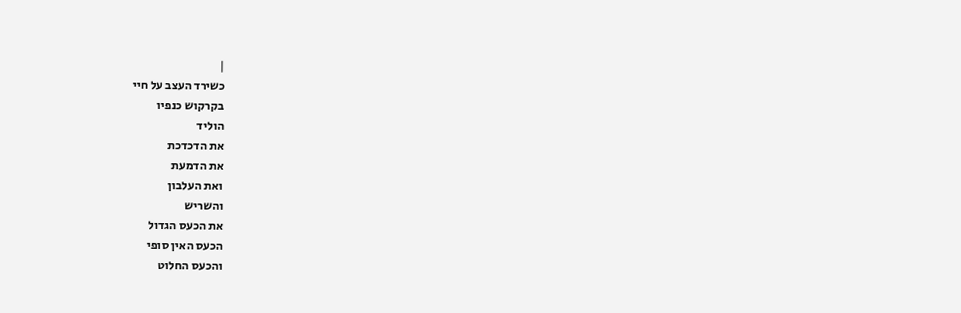|
כשירד העצב על חיי
בקרקוש כנפיו
הוליד
את הדכדכת
את הדמעת
ואת העלבון
והשריש
את הכעס הגדול
הכעס האין סופי
והכעס החלוט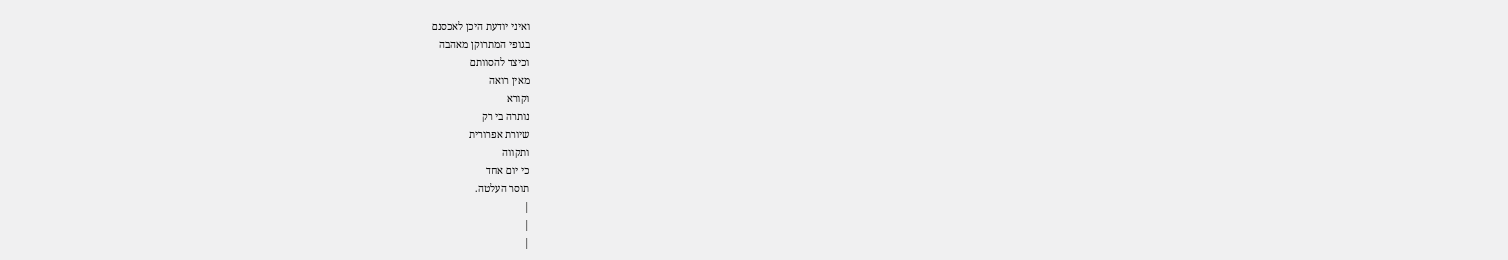ואיני יודעת היכן לאכסנם
בגופי המתרוקן מאהבה
וכיצד להסוותם
מאין רואה
וקורא
נותרה בי רק
שיורת אפרורית
ותקווה
כי יום אחד
תוסר העלטה.
|
|
|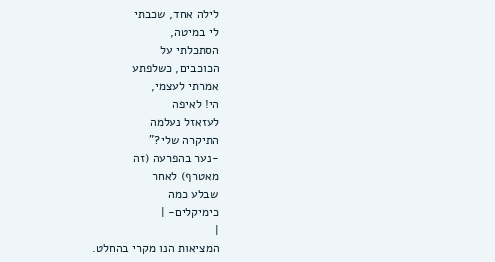לילה אחד, שכבתי
לי במיטה,
הסתכלתי על
הכוכבים, כשלפתע
אמרתי לעצמי,
הי! לאיפה
לעזאזל נעלמה
התיקרה שלי?"
-נער בהפרעה (זה
מאטרף) לאחר
שבלע כמה
כימיקלים- |
|
המציאות הנו מקרי בהחלט.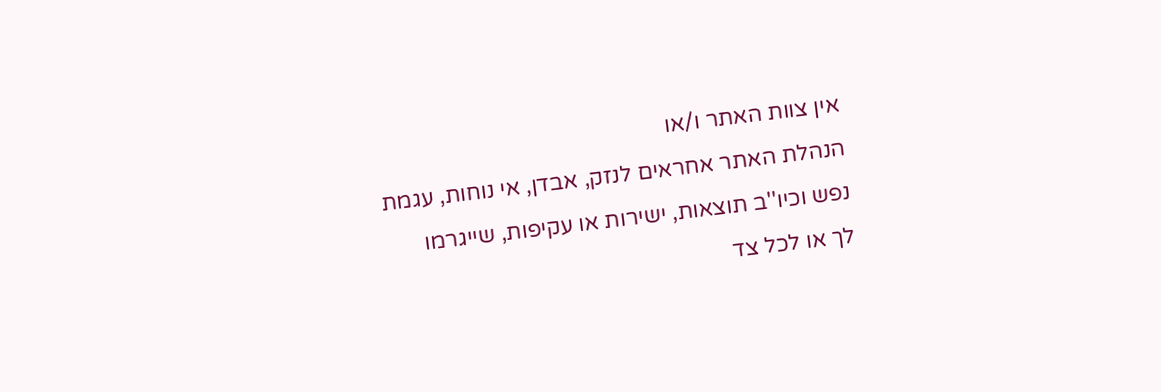אין צוות האתר ו/או
הנהלת האתר אחראים לנזק, אבדן, אי נוחות, עגמת
נפש וכיו''ב תוצאות, ישירות או עקיפות, שייגרמו
לך או לכל צד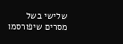שלישי בשל מסרים שיפורסמו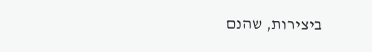ביצירות, שהנם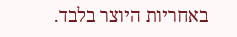באחריות היוצר בלבד.